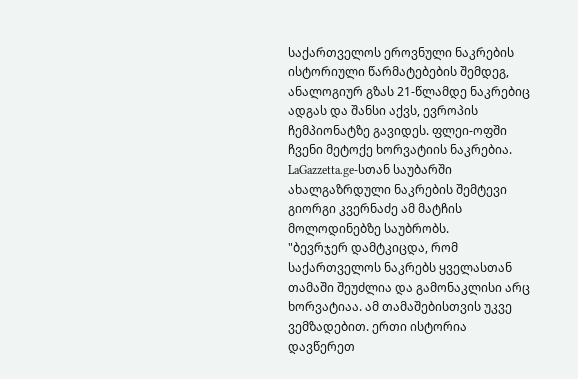საქართველოს ეროვნული ნაკრების ისტორიული წარმატებების შემდეგ, ანალოგიურ გზას 21-წლამდე ნაკრებიც ადგას და შანსი აქვს, ევროპის ჩემპიონატზე გავიდეს. ფლეი-ოფში ჩვენი მეტოქე ხორვატიის ნაკრებია.
LaGazzetta.ge-სთან საუბარში ახალგაზრდული ნაკრების შემტევი გიორგი კვერნაძე ამ მატჩის მოლოდინებზე საუბრობს.
"ბევრჯერ დამტკიცდა, რომ საქართველოს ნაკრებს ყველასთან თამაში შეუძლია და გამონაკლისი არც ხორვატიაა. ამ თამაშებისთვის უკვე ვემზადებით. ერთი ისტორია დავწერეთ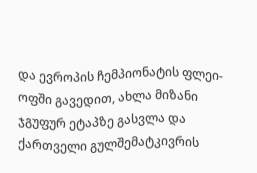და ევროპის ჩემპიონატის ფლეი-ოფში გავედით, ახლა მიზანი ჯგუფურ ეტაპზე გასვლა და ქართველი გულშემატკივრის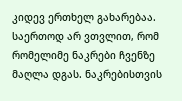კიდევ ერთხელ გახარებაა. საერთოდ არ ვთვლით, რომ რომელიმე ნაკრები ჩვენზე მაღლა დგას. ნაკრებისთვის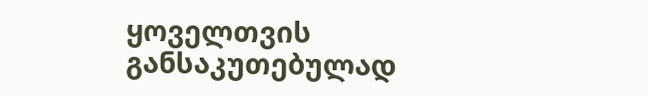ყოველთვის განსაკუთებულად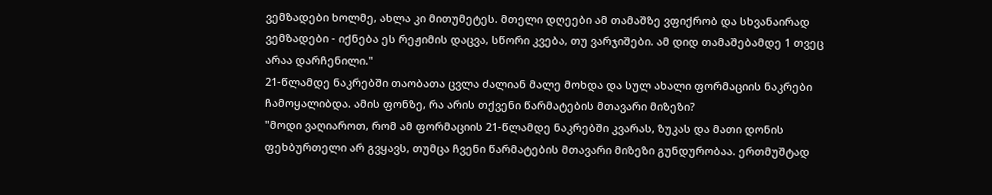ვემზადები ხოლმე, ახლა კი მითუმეტეს. მთელი დღეები ამ თამაშზე ვფიქრობ და სხვანაირად ვემზადები - იქნება ეს რეჟიმის დაცვა, სწორი კვება, თუ ვარჯიშები. ამ დიდ თამაშებამდე 1 თვეც არაა დარჩენილი."
21-წლამდე ნაკრებში თაობათა ცვლა ძალიან მალე მოხდა და სულ ახალი ფორმაციის ნაკრები ჩამოყალიბდა. ამის ფონზე, რა არის თქვენი წარმატების მთავარი მიზეზი?
"მოდი ვაღიაროთ, რომ ამ ფორმაციის 21-წლამდე ნაკრებში კვარას, ზუკას და მათი დონის ფეხბურთელი არ გვყავს, თუმცა ჩვენი წარმატების მთავარი მიზეზი გუნდურობაა. ერთმუშტად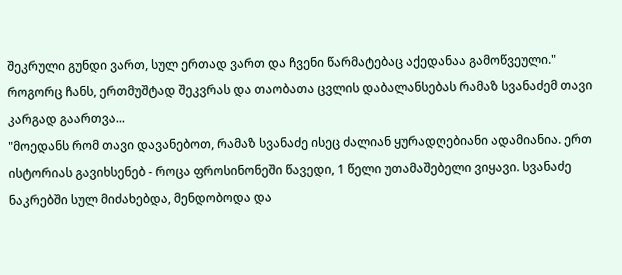შეკრული გუნდი ვართ, სულ ერთად ვართ და ჩვენი წარმატებაც აქედანაა გამოწვეული."
როგორც ჩანს, ერთმუშტად შეკვრას და თაობათა ცვლის დაბალანსებას რამაზ სვანაძემ თავი კარგად გაართვა...
"მოედანს რომ თავი დავანებოთ, რამაზ სვანაძე ისეც ძალიან ყურადღებიანი ადამიანია. ერთ ისტორიას გავიხსენებ - როცა ფროსინონეში წავედი, 1 წელი უთამაშებელი ვიყავი. სვანაძე ნაკრებში სულ მიძახებდა, მენდობოდა და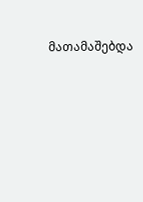მათამაშებდა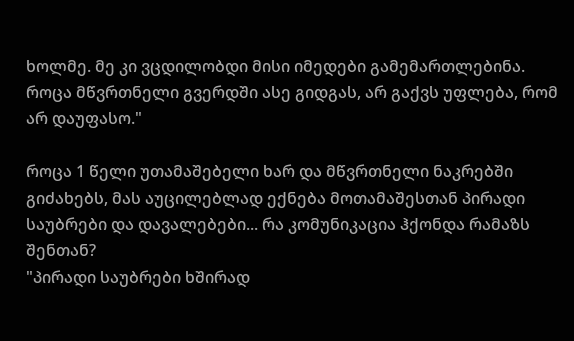ხოლმე. მე კი ვცდილობდი მისი იმედები გამემართლებინა. როცა მწვრთნელი გვერდში ასე გიდგას, არ გაქვს უფლება, რომ არ დაუფასო."

როცა 1 წელი უთამაშებელი ხარ და მწვრთნელი ნაკრებში გიძახებს, მას აუცილებლად ექნება მოთამაშესთან პირადი საუბრები და დავალებები... რა კომუნიკაცია ჰქონდა რამაზს შენთან?
"პირადი საუბრები ხშირად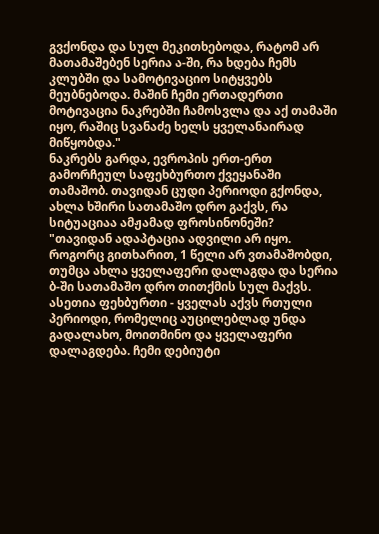გვქონდა და სულ მეკითხებოდა, რატომ არ მათამაშებენ სერია ა-ში, რა ხდება ჩემს კლუბში და სამოტივაციო სიტყვებს მეუბნებოდა. მაშინ ჩემი ერთადერთი მოტივაცია ნაკრებში ჩამოსვლა და აქ თამაში იყო, რაშიც სვანაძე ხელს ყველანაირად მიწყობდა."
ნაკრებს გარდა, ევროპის ერთ-ერთ გამორჩეულ საფეხბურთო ქვეყანაში თამაშობ. თავიდან ცუდი პერიოდი გქონდა, ახლა ხშირი სათამაშო დრო გაქვს, რა სიტუაციაა ამჟამად ფროსინონეში?
"თავიდან ადაპტაცია ადვილი არ იყო. როგორც გითხარით, 1 წელი არ ვთამაშობდი, თუმცა ახლა ყველაფერი დალაგდა და სერია ბ-ში სათამაშო დრო თითქმის სულ მაქვს. ასეთია ფეხბურთი - ყველას აქვს რთული პერიოდი, რომელიც აუცილებლად უნდა გადალახო, მოითმინო და ყველაფერი დალაგდება. ჩემი დებიუტი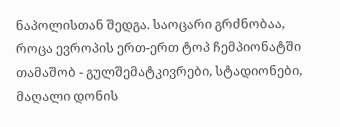ნაპოლისთან შედგა. საოცარი გრძნობაა, როცა ევროპის ერთ-ერთ ტოპ ჩემპიონატში თამაშობ - გულშემატკივრები, სტადიონები, მაღალი დონის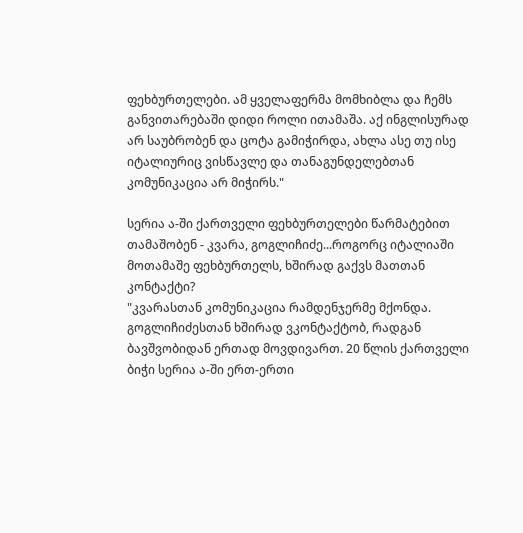ფეხბურთელები. ამ ყველაფერმა მომხიბლა და ჩემს განვითარებაში დიდი როლი ითამაშა. აქ ინგლისურად არ საუბრობენ და ცოტა გამიჭირდა, ახლა ასე თუ ისე იტალიურიც ვისწავლე და თანაგუნდელებთან კომუნიკაცია არ მიჭირს."

სერია ა-ში ქართველი ფეხბურთელები წარმატებით თამაშობენ - კვარა, გოგლიჩიძე...როგორც იტალიაში მოთამაშე ფეხბურთელს, ხშირად გაქვს მათთან კონტაქტი?
"კვარასთან კომუნიკაცია რამდენჯერმე მქონდა. გოგლიჩიძესთან ხშირად ვკონტაქტობ, რადგან ბავშვობიდან ერთად მოვდივართ. 20 წლის ქართველი ბიჭი სერია ა-ში ერთ-ერთი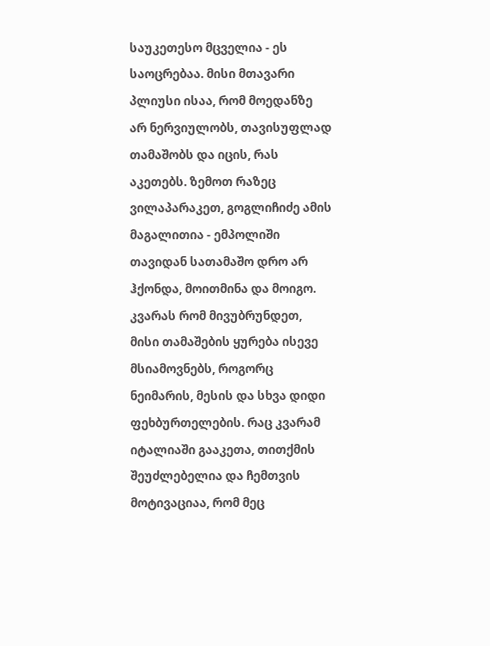საუკეთესო მცველია - ეს საოცრებაა. მისი მთავარი პლიუსი ისაა, რომ მოედანზე არ ნერვიულობს, თავისუფლად თამაშობს და იცის, რას აკეთებს. ზემოთ რაზეც ვილაპარაკეთ, გოგლიჩიძე ამის მაგალითია - ემპოლიში თავიდან სათამაშო დრო არ ჰქონდა, მოითმინა და მოიგო. კვარას რომ მივუბრუნდეთ, მისი თამაშების ყურება ისევე მსიამოვნებს, როგორც ნეიმარის, მესის და სხვა დიდი ფეხბურთელების. რაც კვარამ იტალიაში გააკეთა, თითქმის შეუძლებელია და ჩემთვის მოტივაციაა, რომ მეც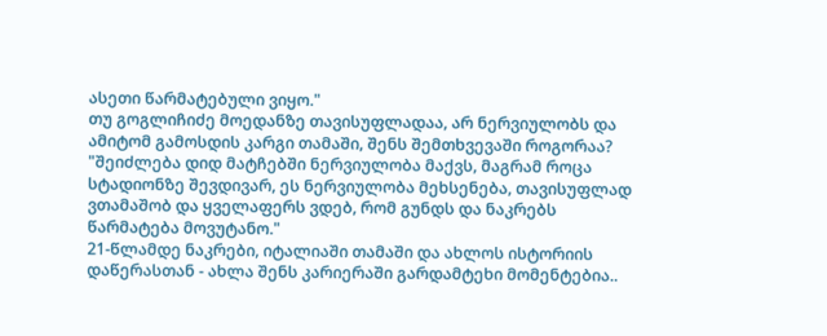ასეთი წარმატებული ვიყო."
თუ გოგლიჩიძე მოედანზე თავისუფლადაა, არ ნერვიულობს და ამიტომ გამოსდის კარგი თამაში, შენს შემთხვევაში როგორაა?
"შეიძლება დიდ მატჩებში ნერვიულობა მაქვს, მაგრამ როცა სტადიონზე შევდივარ, ეს ნერვიულობა მეხსენება, თავისუფლად ვთამაშობ და ყველაფერს ვდებ, რომ გუნდს და ნაკრებს წარმატება მოვუტანო."
21-წლამდე ნაკრები, იტალიაში თამაში და ახლოს ისტორიის დაწერასთან - ახლა შენს კარიერაში გარდამტეხი მომენტებია..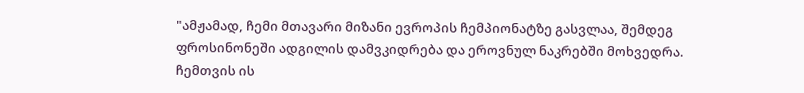"ამჟამად, ჩემი მთავარი მიზანი ევროპის ჩემპიონატზე გასვლაა, შემდეგ ფროსინონეში ადგილის დამვკიდრება და ეროვნულ ნაკრებში მოხვედრა. ჩემთვის ის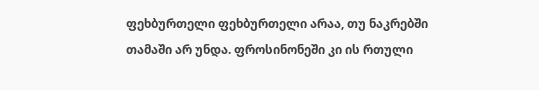ფეხბურთელი ფეხბურთელი არაა, თუ ნაკრებში თამაში არ უნდა. ფროსინონეში კი ის რთული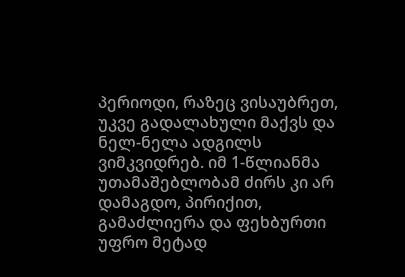პერიოდი, რაზეც ვისაუბრეთ, უკვე გადალახული მაქვს და ნელ-ნელა ადგილს ვიმკვიდრებ. იმ 1-წლიანმა უთამაშებლობამ ძირს კი არ დამაგდო, პირიქით, გამაძლიერა და ფეხბურთი უფრო მეტად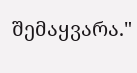შემაყვარა."